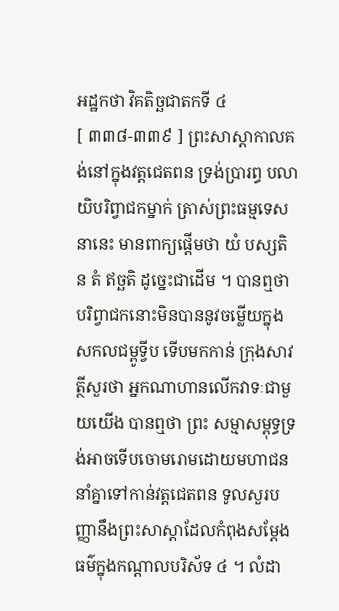អដ្ឋកថា វិគតិច្ឆជាតកទី ៤
[ ៣៣៨-៣៣៩ ] ព្រះសាស្តាកាលគង់នៅក្នុងវត្តជេតពន ទ្រង់ប្រារព្ធ បលាយិបរិព្វាជកម្នាក់ ត្រាស់ព្រះធម្មទេសនានេះ មានពាក្យផ្តើមថា យំ បស្សតិ ន តំ ឥច្ឆតិ ដូច្នេះជាដើម ។ បានឮថា បរិព្វាជកនោះមិនបាននូវចម្លើយក្នុងសកលជម្ពូទ្វីប ទើបមកកាន់ ក្រុងសាវត្ថីសួរថា អ្នកណាហានលើកវាទៈជាមួយយើង បានឮថា ព្រះ សម្មាសម្ពុទ្ធទ្រង់អាចទើបចោមរោមដោយមហាជន នាំគ្នាទៅកាន់វត្តជេតពន ទូលសួរបញ្ញានឹងព្រះសាស្តាដែលកំពុងសម្តែងធម៌ក្នុងកណ្តាលបរិស័ទ ៤ ។ លំដា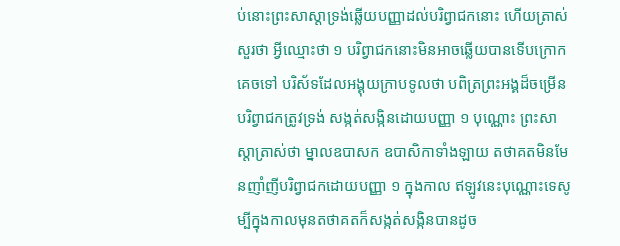ប់នោះព្រះសាស្តាទ្រង់ឆ្លើយបញ្ញាដល់បរិព្វាជកនោះ ហើយត្រាស់ សួរថា អ្វីឈ្មោះថា ១ បរិព្វាជកនោះមិនអាចឆ្លើយបានទើបក្រោកគេចទៅ បរិស័ទដែលអង្គុយក្រាបទូលថា បពិត្រព្រះអង្គដ៏ចម្រើន បរិព្វាជកត្រូវទ្រង់ សង្កត់សង្កិនដោយបញ្ញា ១ បុណ្ណោះ ព្រះសាស្តាត្រាស់ថា ម្នាលឧបាសក ឧបាសិកាទាំងឡាយ តថាគតមិនមែនញាំញីបរិព្វាជកដោយបញ្ញា ១ ក្នុងកាល ឥឡូវនេះបុណ្ណោះទេសូម្បីក្នុងកាលមុនតថាគតក៏សង្កត់សង្កិនបានដូច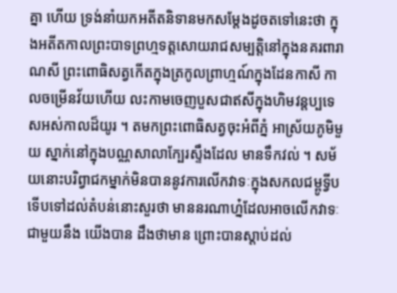គ្នា ហើយ ទ្រង់នាំយកអតីតនិទានមកសម្តែងដូចតទៅនេះថា ក្នុងអតីតកាលព្រះបាទព្រហ្មទត្តសោយរាជសម្បត្តិនៅក្នុងនគរពារាណសី ព្រះពោធិសត្វកើតក្នុងត្រកូលព្រាហ្មណ៍ក្នុងដែនកាសី កាលចម្រើនវ័យហើយ លះកាមចេញបួសជាឥសីក្នុងហិមវន្តប្បទេសអស់កាលដ៏យូរ ។ តមកព្រះពោធិសត្វចុះអំពីភ្នំ អាស្រ័យភូមិមួយ ស្នាក់នៅក្នុងបណ្ណសាលាក្បែរស្ទឹងដែល មានទឹកវល់ ។ សម័យនោះបរិព្វាជកម្នាក់មិនបាននូវការលើកវាទៈក្នុងសកលជម្ពូទ្វីប ទើបទៅដល់តំបន់នោះសួរថា មាននរណាហ្ន៎ដែលអាចលើកវាទៈជាមួយនឹង យើងបាន ដឹងថាមាន ព្រោះបានស្តាប់ដល់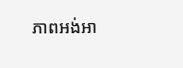ភាពអង់អា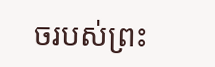ចរបស់ព្រះ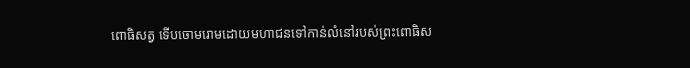ពោធិសត្វ ទើបចោមរោមដោយមហាជនទៅកាន់លំនៅរបស់ព្រះពោធិស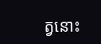ត្វនោះ